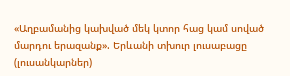«Աղբամանից կախված մեկ կտոր հաց կամ սոված մարդու երազանք». Երևանի տխուր լուսաբացը (լուսանկարներ)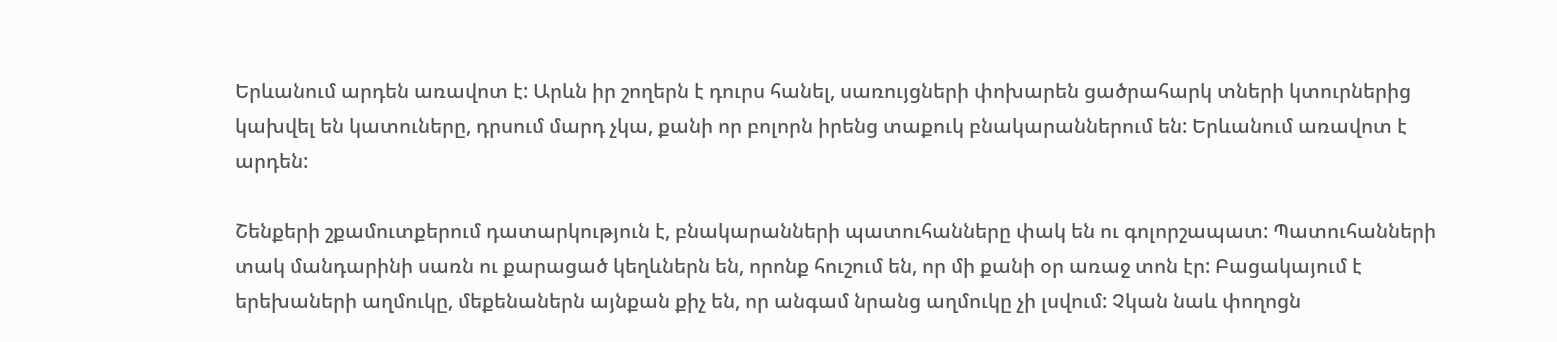Երևանում արդեն առավոտ է: Արևն իր շողերն է դուրս հանել, սառույցների փոխարեն ցածրահարկ տների կտուրներից կախվել են կատուները, դրսում մարդ չկա, քանի որ բոլորն իրենց տաքուկ բնակարաններում են: Երևանում առավոտ է արդեն:

Շենքերի շքամուտքերում դատարկություն է, բնակարանների պատուհանները փակ են ու գոլորշապատ: Պատուհանների տակ մանդարինի սառն ու քարացած կեղևներն են, որոնք հուշում են, որ մի քանի օր առաջ տոն էր: Բացակայում է երեխաների աղմուկը, մեքենաներն այնքան քիչ են, որ անգամ նրանց աղմուկը չի լսվում: Չկան նաև փողոցն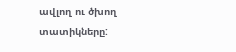ավլող ու ծխող տատիկները: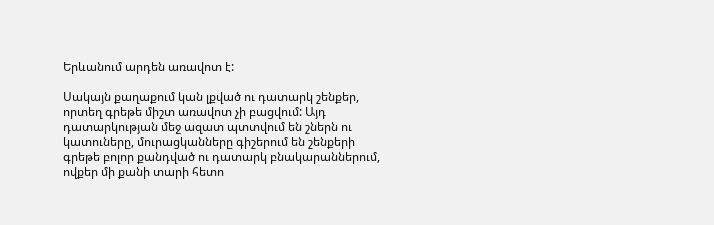Երևանում արդեն առավոտ է:

Սակայն քաղաքում կան լքված ու դատարկ շենքեր, որտեղ գրեթե միշտ առավոտ չի բացվում: Այդ դատարկության մեջ ազատ պտտվում են շներն ու կատուները, մուրացկանները գիշերում են շենքերի գրեթե բոլոր քանդված ու դատարկ բնակարաններում, ովքեր մի քանի տարի հետո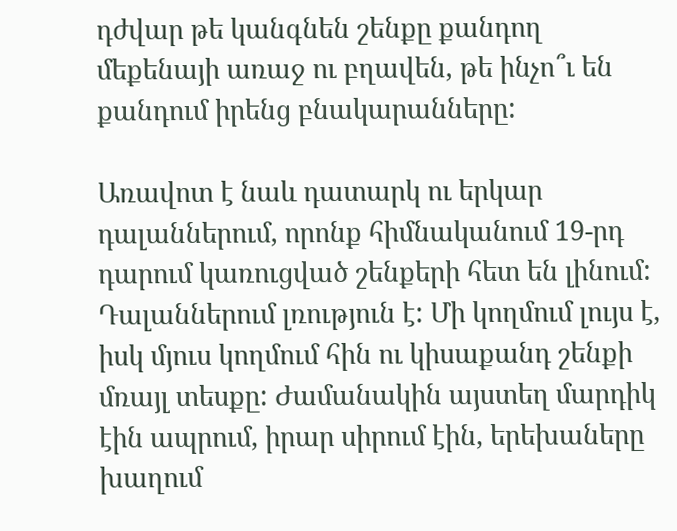դժվար թե կանգնեն շենքը քանդող մեքենայի առաջ ու բղավեն, թե ինչո՞ւ են քանդում իրենց բնակարանները:

Առավոտ է նաև դատարկ ու երկար դալաններում, որոնք հիմնականում 19-րդ դարում կառուցված շենքերի հետ են լինում: Դալաններում լռություն է: Մի կողմում լույս է, իսկ մյուս կողմում հին ու կիսաքանդ շենքի մռայլ տեսքը: Ժամանակին այստեղ մարդիկ էին ապրում, իրար սիրում էին, երեխաները խաղում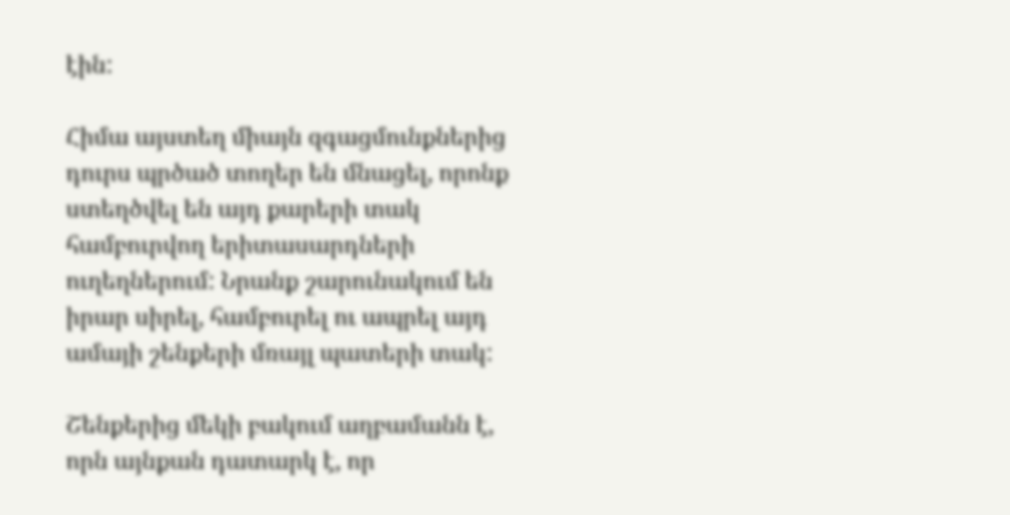էին:

Հիմա այստեղ միայն զգացմունքներից դուրս պրծած տողեր են մնացել, որոնք ստեղծվել են այդ քարերի տակ համբուրվող երիտասարդների ուղեղներում: Նրանք շարունակում են իրար սիրել, համբուրել ու ապրել այդ ամայի շենքերի մռայլ պատերի տակ:

Շենքերից մեկի բակում աղբամանն է, որն այնքան դատարկ է, որ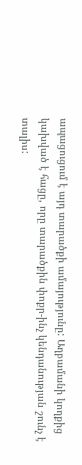ապացուցում է այդ տարածքի ամայությունը: Աղբամանի կողքից կախված է հացը, որը տարածքին փոքր-ինչ կենդանության շունչ է տալիս: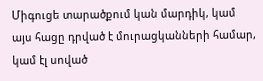Միգուցե տարածքում կան մարդիկ, կամ այս հացը դրված է մուրացկանների համար, կամ էլ սոված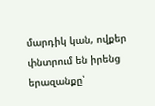մարդիկ կան, ովքեր փնտրում են իրենց երազանքը՝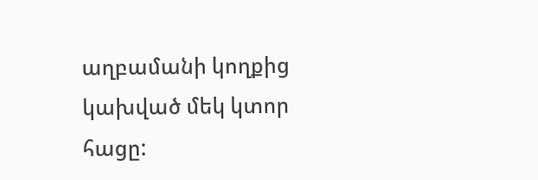աղբամանի կողքից կախված մեկ կտոր հացը: